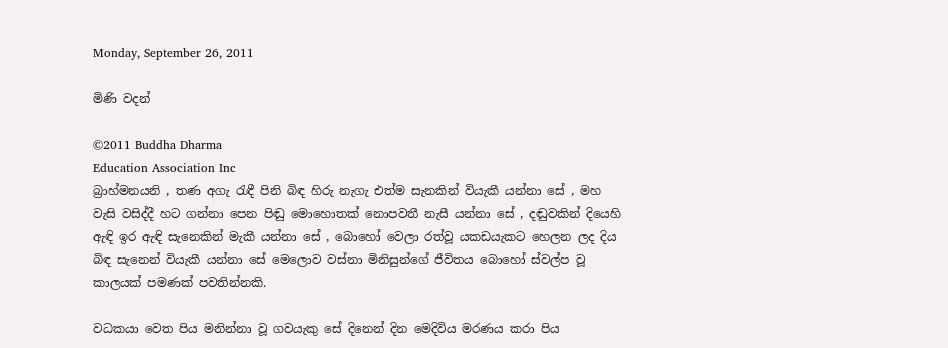Monday, September 26, 2011

මිණි වදන්

©2011 Buddha Dharma
Education Association Inc
බ්‍රාහ්මනයනි , තණ අගැ රැඳී පිනි බිඳ හිරු නැගැ එත්ම සැනකින් වියැකී යන්නා සේ , මහ වැසි වසිද්දී හට ගන්නා පෙන පිඬු මොහොතක් නොපවතී නැසී යන්නා සේ , දඬුවකින් දියෙහි ඇඳි ඉර ඇඳි සැනෙකින් මැකී යන්නා සේ , බොහෝ වෙලා රත්වූ යකඩයැකට හෙලන ලද දිය බිඳ සැනෙන් වියැකී යන්නා සේ මෙලොව වස්නා මිනිසුන්ගේ ජීවිතය බොහෝ ස්වල්ප වූ කාලයක් පමණක් පවතින්නකි.

වධකයා වෙත පිය මනින්නා වූ ගවයැකු සේ දිනෙන් දින මෙදිවිය මරණය කරා පිය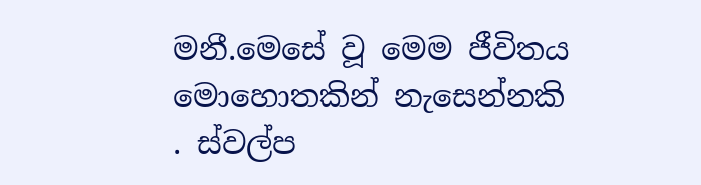මනී.මෙසේ වූ මෙම ජීවිතය මොහොතකින් නැසෙන්නකි . ස්වල්ප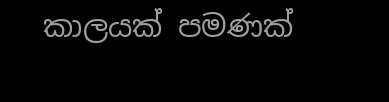කාලයක් පමණක්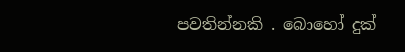පවතින්නකි . බොහෝ දුක්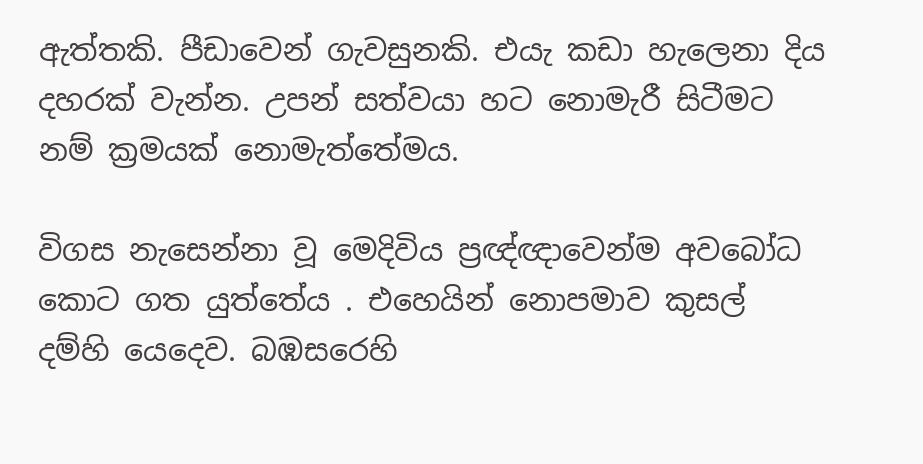ඇත්තකි. පීඩාවෙන් ගැවසුනකි. එයැ කඩා හැලෙනා දිය දහරක් වැන්න. උපන් සත්වයා හට නොමැරී සිටීමට නම් ක්‍රමයක් නොමැත්තේමය.

විගස නැසෙන්නා වූ මෙදිවිය ප්‍රඥ්ඥාවෙන්ම අවබෝධ කොට ගත යුත්තේය . එහෙයින් නොපමාව කුසල් දම්හි යෙදෙව. බඹසරෙහි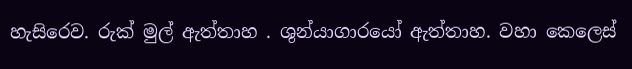හැසිරෙව. රුක් මුල් ඇත්තාහ . ශුන්යාගාරයෝ ඇත්තාහ. වහා කෙලෙස්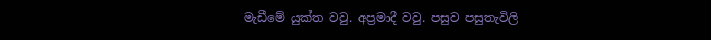මැඩීමේ යුක්ත වවු. අප්‍රමාදී වවු. පසුව පසුතැවිලි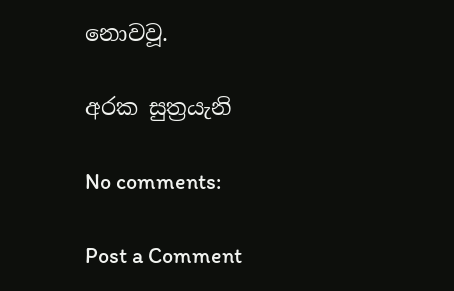නොවවූ.

අරක සුත්‍රයැනි

No comments:

Post a Comment